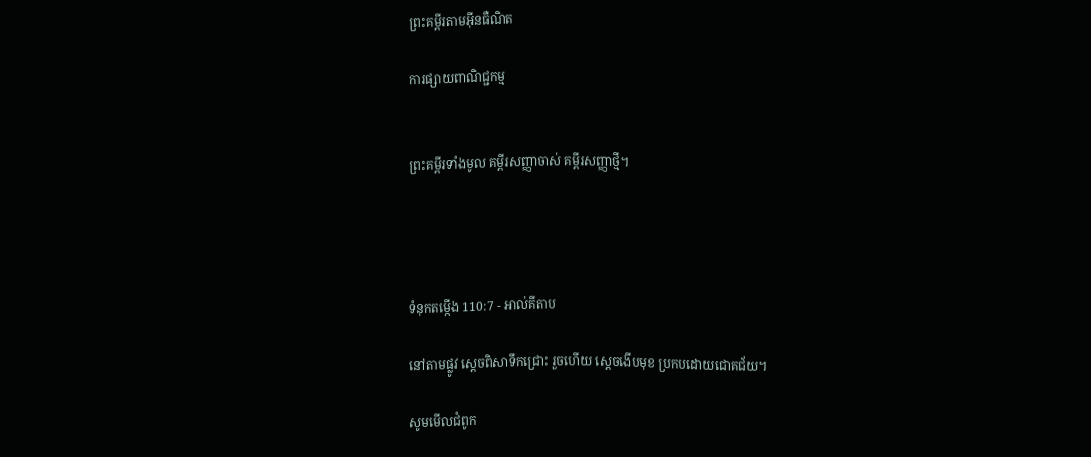ព្រះគម្ពីរតាមអ៊ីនធឺណិត

ការផ្សាយពាណិជ្ជកម្ម


ព្រះគម្ពីរទាំងមូល គម្ពីរសញ្ញាចាស់ គម្ពីរសញ្ញាថ្មី។




ទំនុកតម្កើង 110:7 - អាល់គីតាប

នៅតាមផ្លូវ ស្តេចពិសាទឹកជ្រោះ រួចហើយ ស្តេចងើបមុខ ប្រកបដោយជោគ‌ជ័យ។

សូមមើលជំពូក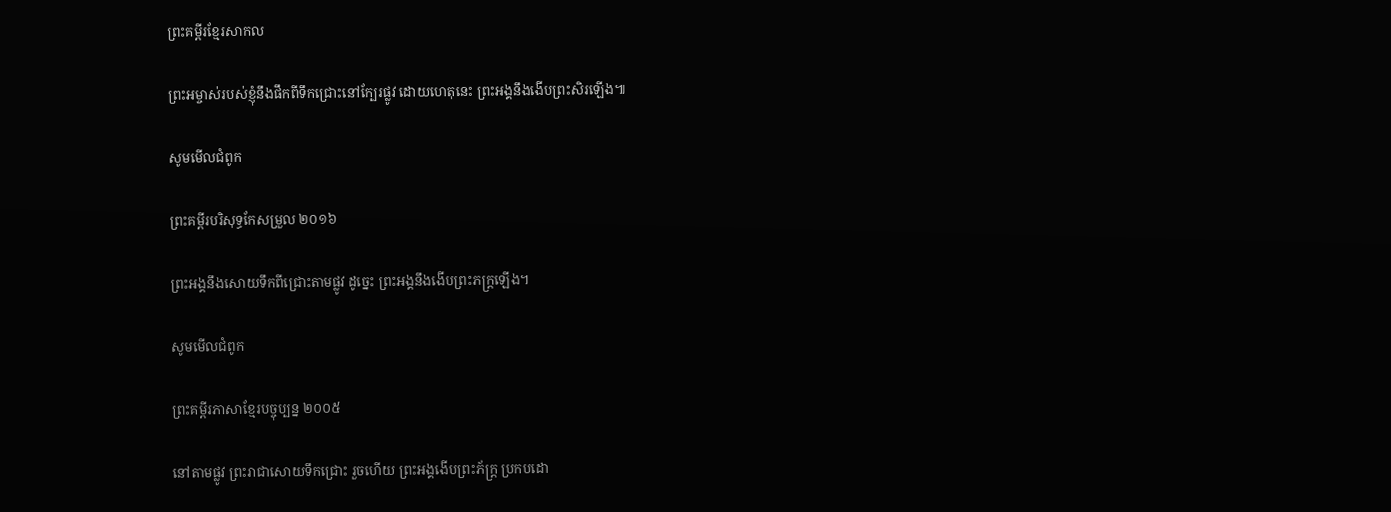ព្រះគម្ពីរខ្មែរសាកល

ព្រះអម្ចាស់របស់ខ្ញុំនឹងផឹកពីទឹកជ្រោះនៅក្បែរផ្លូវ ដោយហេតុនេះ ព្រះអង្គនឹងងើបព្រះសិរឡើង៕

សូមមើលជំពូក

ព្រះគម្ពីរបរិសុទ្ធកែសម្រួល ២០១៦

ព្រះ‌អង្គនឹងសោយទឹកពីជ្រោះតាមផ្លូវ ដូច្នេះ ព្រះ‌អង្គនឹងងើបព្រះ‌ភក្ត្រឡើង។

សូមមើលជំពូក

ព្រះគម្ពីរភាសាខ្មែរបច្ចុប្បន្ន ២០០៥

នៅតាមផ្លូវ ព្រះ‌រាជាសោយទឹកជ្រោះ រួចហើយ ព្រះអង្គងើបព្រះ‌ភ័ក្ត្រ ប្រកបដោ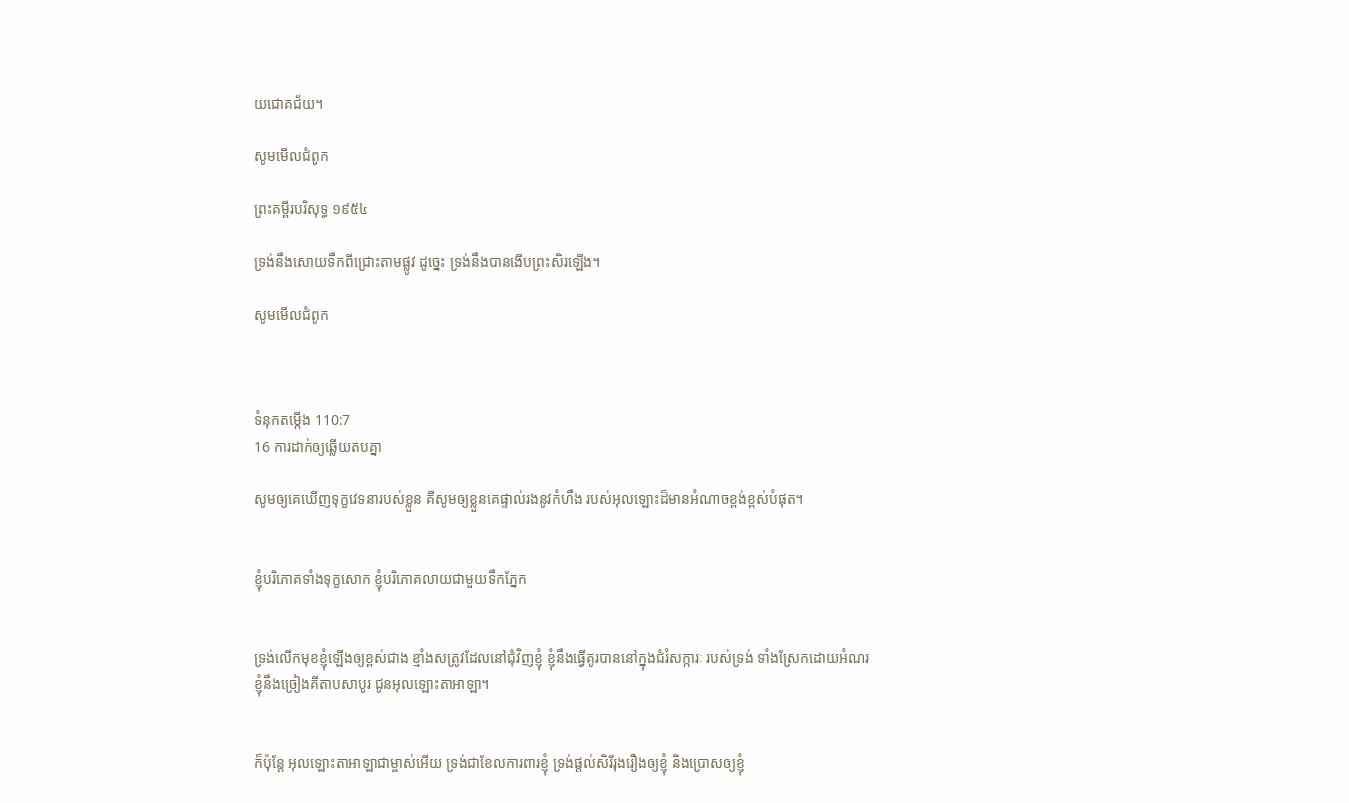យជោគ‌ជ័យ។

សូមមើលជំពូក

ព្រះគម្ពីរបរិសុទ្ធ ១៩៥៤

ទ្រង់នឹងសោយទឹកពីជ្រោះតាមផ្លូវ ដូច្នេះ ទ្រង់នឹងបានងើបព្រះ‌សិរឡើង។

សូមមើលជំពូក



ទំនុកតម្កើង 110:7
16 ការដាក់ឲ្យឆ្លើយតបគ្នា

សូមឲ្យគេឃើញទុក្ខវេទនារបស់ខ្លួន គឺសូមឲ្យខ្លួនគេផ្ទាល់រងនូវកំហឹង របស់អុលឡោះដ៏មានអំណាចខ្ពង់‌ខ្ពស់បំផុត។


ខ្ញុំបរិភោគទាំងទុក្ខសោក ខ្ញុំបរិភោគលាយជាមួយទឹកភ្នែក


ទ្រង់លើកមុខខ្ញុំឡើងឲ្យខ្ពស់ជាង ខ្មាំងសត្រូវដែលនៅជុំ‌វិញខ្ញុំ ខ្ញុំនឹងធ្វើគូរបាននៅក្នុងជំរំសក្ការៈ របស់ទ្រង់ ទាំងស្រែកដោយអំណរ ខ្ញុំនឹងច្រៀងគីតាបសាបូរ ជូនអុលឡោះ‌តាអាឡា។


ក៏ប៉ុន្តែ អុលឡោះ‌តាអាឡាជាម្ចាស់អើយ ទ្រង់ជាខែលការពារខ្ញុំ ទ្រង់ផ្តល់សិរីរុងរឿងឲ្យខ្ញុំ និងប្រោសឲ្យខ្ញុំ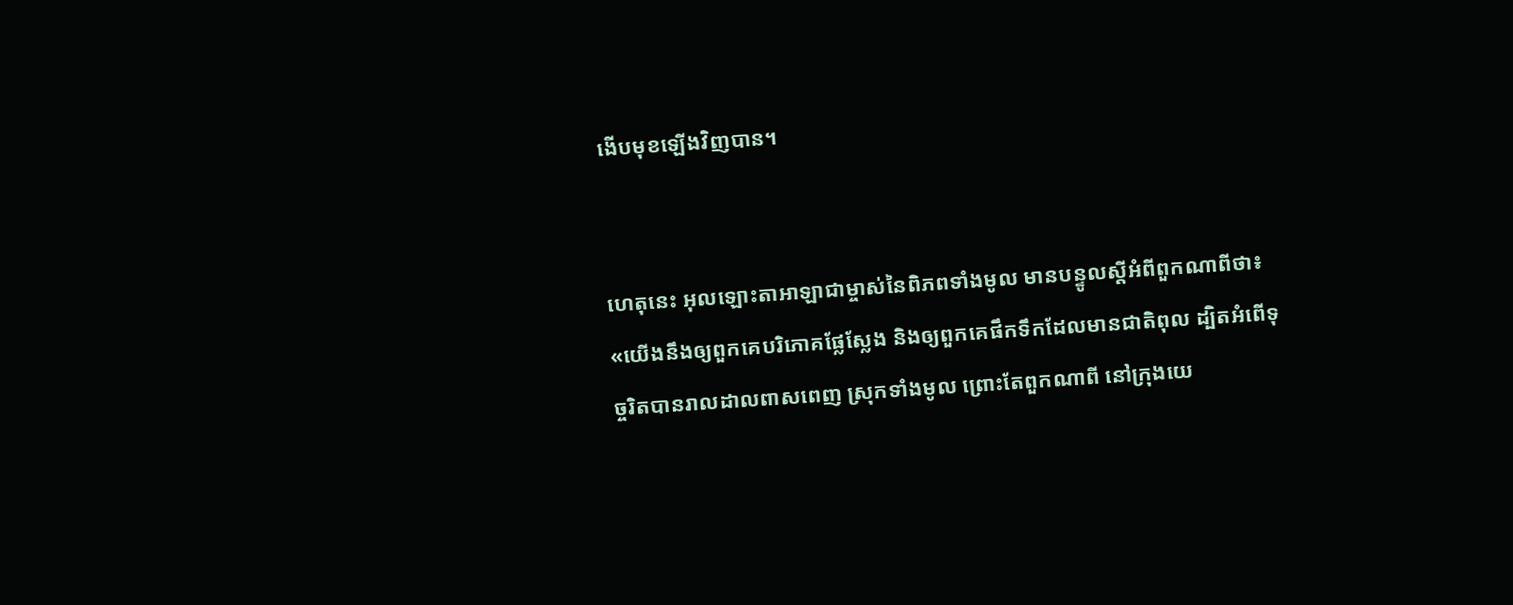ងើបមុខឡើងវិញបាន។


ហេតុនេះ អុលឡោះ‌តាអាឡាជាម្ចាស់នៃពិភពទាំងមូល មានបន្ទូលស្ដីអំពីពួកណាពីថា៖ «យើងនឹងឲ្យពួកគេបរិភោគផ្លែស្លែង និងឲ្យពួកគេផឹកទឹកដែលមានជាតិពុល ដ្បិតអំពើទុច្ចរិតបានរាល‌ដាលពាស‌ពេញ ស្រុកទាំងមូល ព្រោះតែពួកណាពី នៅក្រុងយេ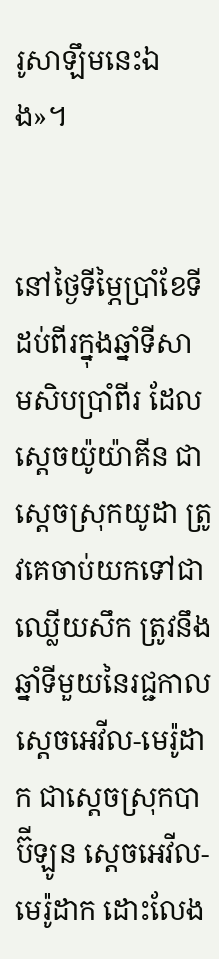រូ‌សាឡឹមនេះឯង»។


នៅថ្ងៃទីម្ភៃប្រាំខែទីដប់‌ពីរក្នុងឆ្នាំទីសាម‌សិបប្រាំ‌ពីរ ដែលស្តេចយ៉ូយ៉ា‌គីន ជាស្ដេចស្រុកយូដា ត្រូវគេចាប់យកទៅជាឈ្លើយសឹក ត្រូវនឹងឆ្នាំទីមួយនៃរជ្ជកាលស្តេចអេវីល-មេរ៉ូ‌ដាក ជាស្ដេចស្រុកបាប៊ី‌ឡូន ស្តេចអេវីល-មេរ៉ូ‌ដាក ដោះលែង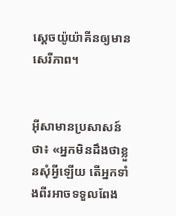ស្តេចយ៉ូយ៉ា‌គីនឲ្យមានសេរី‌ភាព។


អ៊ីសាមានប្រសាសន៍ថា៖ «អ្នកមិនដឹងថាខ្លួនសុំអ្វីឡើយ តើអ្នកទាំងពីរអាចទទួលពែង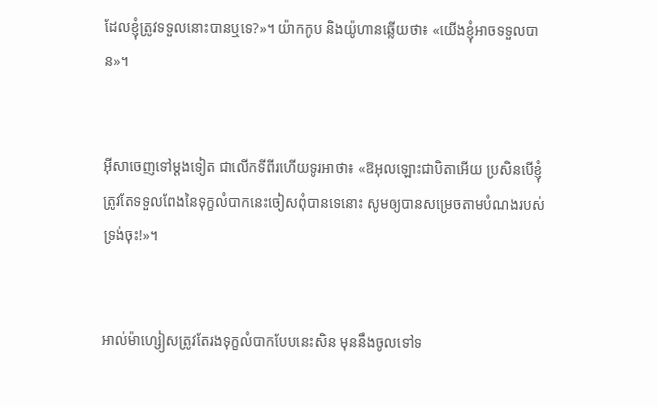ដែលខ្ញុំត្រូវទទួលនោះបានឬទេ?»។ យ៉ាកកូប និងយ៉ូហានឆ្លើយថា៖ «យើងខ្ញុំអាចទទួលបាន»។


អ៊ីសាចេញទៅម្ដងទៀត ជាលើកទីពីរហើយទូរអាថា៖ «ឱអុលឡោះជាបិតាអើយ ប្រសិនបើខ្ញុំត្រូវតែទទួលពែងនៃទុក្ខលំបាកនេះចៀសពុំបានទេនោះ សូមឲ្យបានសម្រេចតាមបំណងរបស់ទ្រង់ចុះ!»។


អាល់ម៉ា‌ហ្សៀសត្រូវតែរងទុក្ខលំបាកបែបនេះសិន មុននឹងចូលទៅទ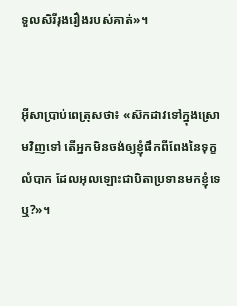ទួលសិរី‌រុង‌រឿងរបស់គាត់»។


អ៊ីសាប្រាប់ពេត្រុសថា៖ «ស៊កដាវទៅក្នុងស្រោមវិញទៅ តើអ្នកមិនចង់ឲ្យខ្ញុំផឹកពីពែងនៃទុក្ខលំបាក ដែលអុលឡោះជាបិតាប្រទានមកខ្ញុំទេឬ?»។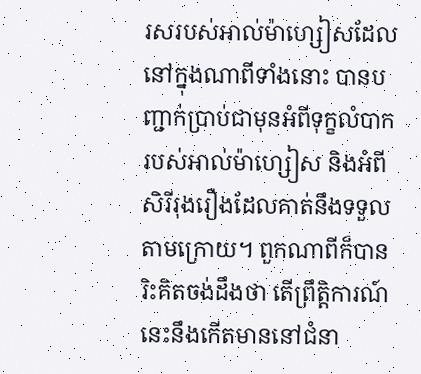រសរបស់អាល់ម៉ា‌ហ្សៀសដែលនៅក្នុងណាពីទាំងនោះ បានបញ្ជាក់ប្រាប់ជាមុនអំពីទុក្ខលំបាករបស់អាល់ម៉ា‌ហ្សៀស និងអំពីសិរី‌រុង‌រឿងដែលគាត់នឹងទទួលតាមក្រោយ។ ពួកណាពីក៏បានរិះ‌គិតចង់ដឹងថា តើព្រឹត្ដិ‌ការណ៍នេះនឹងកើតមាននៅជំនា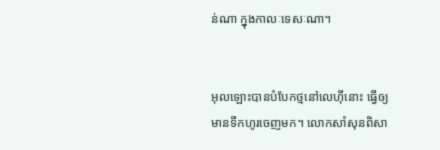ន់ណា ក្នុងកាលៈ‌ទេសៈណា។


អុលឡោះបានបំបែកថ្មនៅលេហ៊ីនោះ ធ្វើឲ្យមានទឹកហូរចេញមក។ លោកសាំសុនពិសា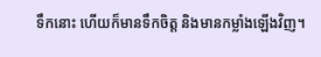ទឹកនោះ ហើយក៏មានទឹកចិត្ត និងមានកម្លាំងឡើងវិញ។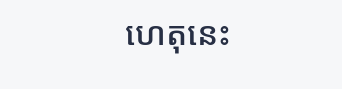ហេតុនេះ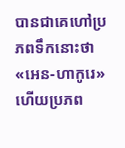បានជាគេហៅប្រភពទឹកនោះថា «អេន-ហាកូរេ» ហើយប្រភព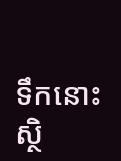ទឹកនោះស្ថិ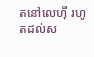តនៅលេហ៊ី រហូតដល់ស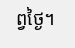ព្វថ្ងៃ។